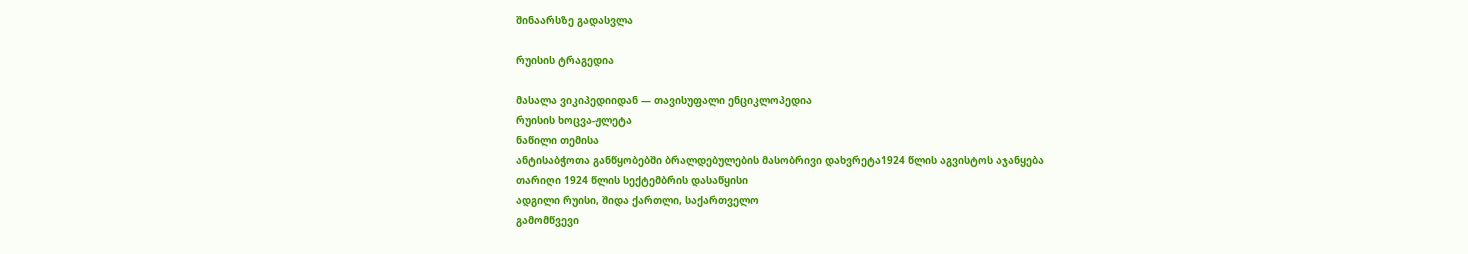შინაარსზე გადასვლა

რუისის ტრაგედია

მასალა ვიკიპედიიდან — თავისუფალი ენციკლოპედია
რუისის ხოცვა-ჟლეტა
ნაწილი თემისა
ანტისაბჭოთა განწყობებში ბრალდებულების მასობრივი დახვრეტა1924 წლის აგვისტოს აჯანყება
თარიღი 1924 წლის სექტემბრის დასაწყისი
ადგილი რუისი, შიდა ქართლი, საქართველო
გამომწვევი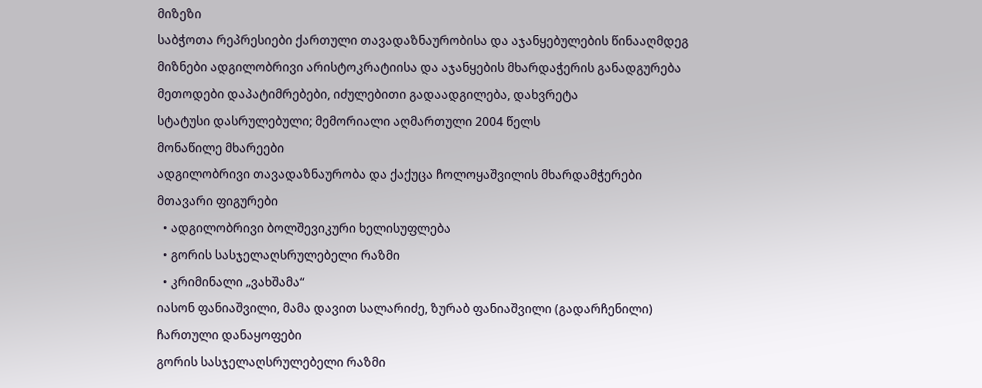მიზეზი
საბჭოთა რეპრესიები ქართული თავადაზნაურობისა და აჯანყებულების წინააღმდეგ
მიზნები ადგილობრივი არისტოკრატიისა და აჯანყების მხარდაჭერის განადგურება
მეთოდები დაპატიმრებები, იძულებითი გადაადგილება, დახვრეტა
სტატუსი დასრულებული; მემორიალი აღმართული 2004 წელს
მონაწილე მხარეები
ადგილობრივი თავადაზნაურობა და ქაქუცა ჩოლოყაშვილის მხარდამჭერები
მთავარი ფიგურები
  • ადგილობრივი ბოლშევიკური ხელისუფლება
  • გორის სასჯელაღსრულებელი რაზმი
  • კრიმინალი „ვახშამა“
იასონ ფანიაშვილი, მამა დავით სალარიძე, ზურაბ ფანიაშვილი (გადარჩენილი)
ჩართული დანაყოფები
გორის სასჯელაღსრულებელი რაზმი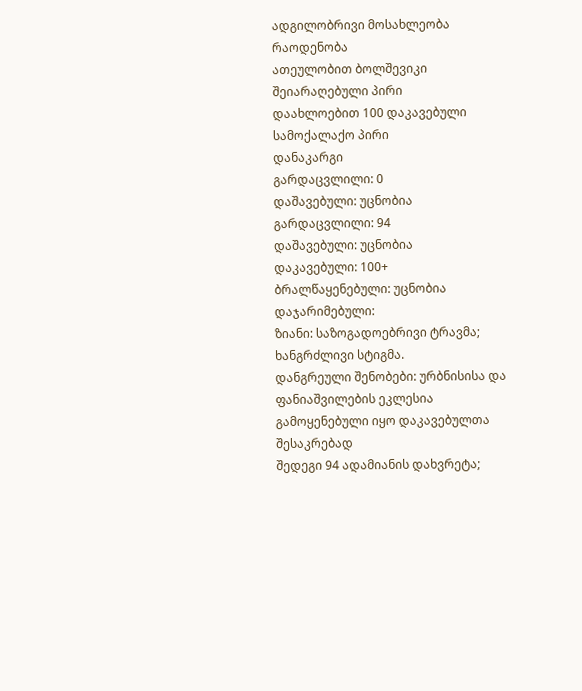ადგილობრივი მოსახლეობა
რაოდენობა
ათეულობით ბოლშევიკი შეიარაღებული პირი
დაახლოებით 100 დაკავებული სამოქალაქო პირი
დანაკარგი
გარდაცვლილი: 0
დაშავებული: უცნობია
გარდაცვლილი: 94
დაშავებული: უცნობია
დაკავებული: 100+
ბრალწაყენებული: უცნობია
დაჯარიმებული:
ზიანი: საზოგადოებრივი ტრავმა; ხანგრძლივი სტიგმა.
დანგრეული შენობები: ურბნისისა და ფანიაშვილების ეკლესია გამოყენებული იყო დაკავებულთა შესაკრებად
შედეგი 94 ადამიანის დახვრეტა;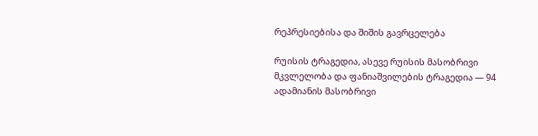რეპრესიებისა და შიშის გავრცელება

რუისის ტრაგედია, ასევე რუისის მასობრივი მკვლელობა და ფანიაშვილების ტრაგედია — 94 ადამიანის მასობრივი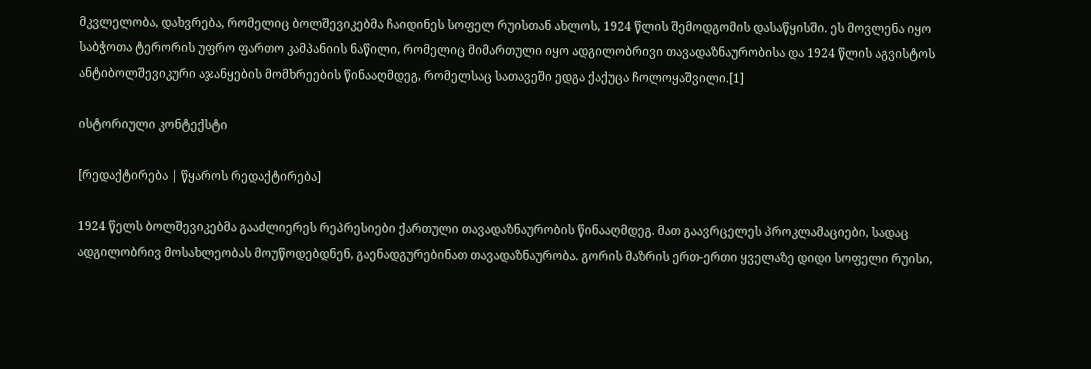მკვლელობა, დახვრება, რომელიც ბოლშევიკებმა ჩაიდინეს სოფელ რუისთან ახლოს, 1924 წლის შემოდგომის დასაწყისში. ეს მოვლენა იყო საბჭოთა ტერორის უფრო ფართო კამპანიის ნაწილი, რომელიც მიმართული იყო ადგილობრივი თავადაზნაურობისა და 1924 წლის აგვისტოს ანტიბოლშევიკური აჯანყების მომხრეების წინააღმდეგ, რომელსაც სათავეში ედგა ქაქუცა ჩოლოყაშვილი.[1]

ისტორიული კონტექსტი

[რედაქტირება | წყაროს რედაქტირება]

1924 წელს ბოლშევიკებმა გააძლიერეს რეპრესიები ქართული თავადაზნაურობის წინააღმდეგ. მათ გაავრცელეს პროკლამაციები, სადაც ადგილობრივ მოსახლეობას მოუწოდებდნენ, გაენადგურებინათ თავადაზნაურობა. გორის მაზრის ერთ-ერთი ყველაზე დიდი სოფელი რუისი,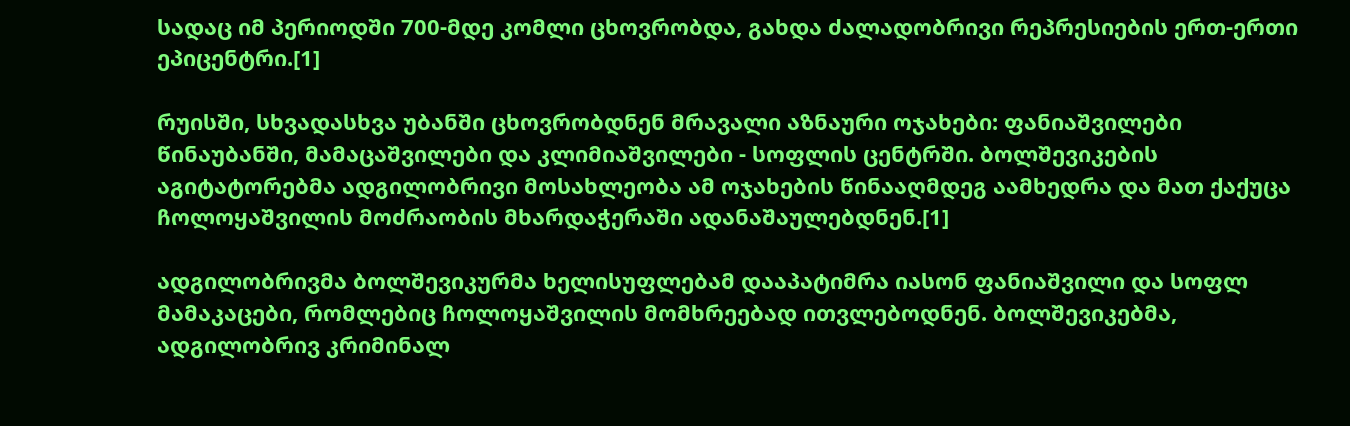სადაც იმ პერიოდში 700-მდე კომლი ცხოვრობდა, გახდა ძალადობრივი რეპრესიების ერთ-ერთი ეპიცენტრი.[1]

რუისში, სხვადასხვა უბანში ცხოვრობდნენ მრავალი აზნაური ოჯახები: ფანიაშვილები წინაუბანში, მამაცაშვილები და კლიმიაშვილები - სოფლის ცენტრში. ბოლშევიკების აგიტატორებმა ადგილობრივი მოსახლეობა ამ ოჯახების წინააღმდეგ აამხედრა და მათ ქაქუცა ჩოლოყაშვილის მოძრაობის მხარდაჭერაში ადანაშაულებდნენ.[1]

ადგილობრივმა ბოლშევიკურმა ხელისუფლებამ დააპატიმრა იასონ ფანიაშვილი და სოფლ მამაკაცები, რომლებიც ჩოლოყაშვილის მომხრეებად ითვლებოდნენ. ბოლშევიკებმა, ადგილობრივ კრიმინალ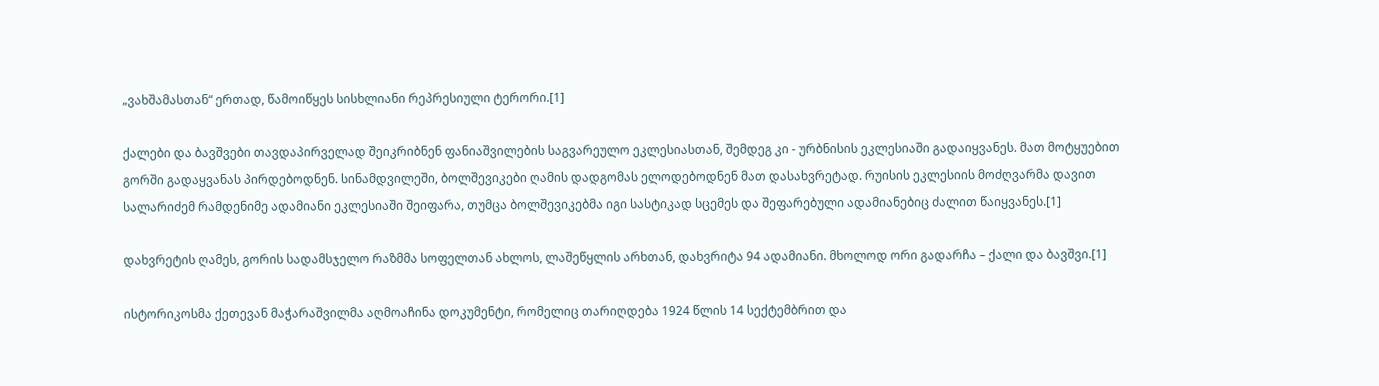„ვახშამასთან“ ერთად, წამოიწყეს სისხლიანი რეპრესიული ტერორი.[1]

ქალები და ბავშვები თავდაპირველად შეიკრიბნენ ფანიაშვილების საგვარეულო ეკლესიასთან, შემდეგ კი - ურბნისის ეკლესიაში გადაიყვანეს. მათ მოტყუებით გორში გადაყვანას პირდებოდნენ. სინამდვილეში, ბოლშევიკები ღამის დადგომას ელოდებოდნენ მათ დასახვრეტად. რუისის ეკლესიის მოძღვარმა დავით სალარიძემ რამდენიმე ადამიანი ეკლესიაში შეიფარა, თუმცა ბოლშევიკებმა იგი სასტიკად სცემეს და შეფარებული ადამიანებიც ძალით წაიყვანეს.[1]

დახვრეტის ღამეს, გორის სადამსჯელო რაზმმა სოფელთან ახლოს, ლაშეწყლის არხთან, დახვრიტა 94 ადამიანი. მხოლოდ ორი გადარჩა – ქალი და ბავშვი.[1]

ისტორიკოსმა ქეთევან მაჭარაშვილმა აღმოაჩინა დოკუმენტი, რომელიც თარიღდება 1924 წლის 14 სექტემბრით და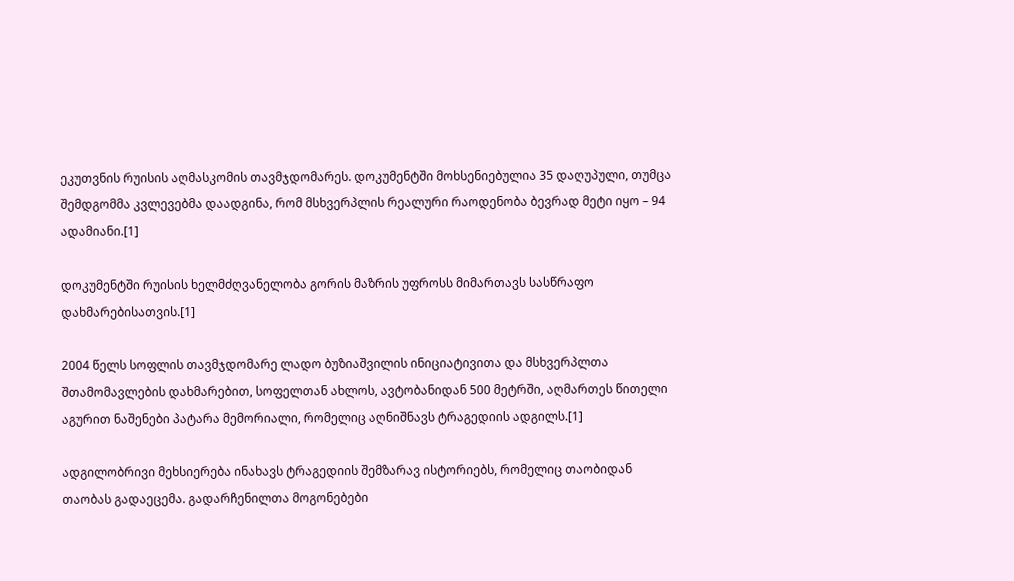ეკუთვნის რუისის აღმასკომის თავმჯდომარეს. დოკუმენტში მოხსენიებულია 35 დაღუპული, თუმცა შემდგომმა კვლევებმა დაადგინა, რომ მსხვერპლის რეალური რაოდენობა ბევრად მეტი იყო – 94 ადამიანი.[1]

დოკუმენტში რუისის ხელმძღვანელობა გორის მაზრის უფროსს მიმართავს სასწრაფო დახმარებისათვის.[1]

2004 წელს სოფლის თავმჯდომარე ლადო ბუზიაშვილის ინიციატივითა და მსხვერპლთა შთამომავლების დახმარებით, სოფელთან ახლოს, ავტობანიდან 500 მეტრში, აღმართეს წითელი აგურით ნაშენები პატარა მემორიალი, რომელიც აღნიშნავს ტრაგედიის ადგილს.[1]

ადგილობრივი მეხსიერება ინახავს ტრაგედიის შემზარავ ისტორიებს, რომელიც თაობიდან თაობას გადაეცემა. გადარჩენილთა მოგონებები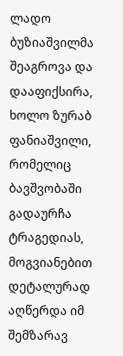ლადო ბუზიაშვილმა შეაგროვა და დააფიქსირა, ხოლო ზურაბ ფანიაშვილი, რომელიც ბავშვობაში გადაურჩა ტრაგედიას, მოგვიანებით დეტალურად აღწერდა იმ შემზარავ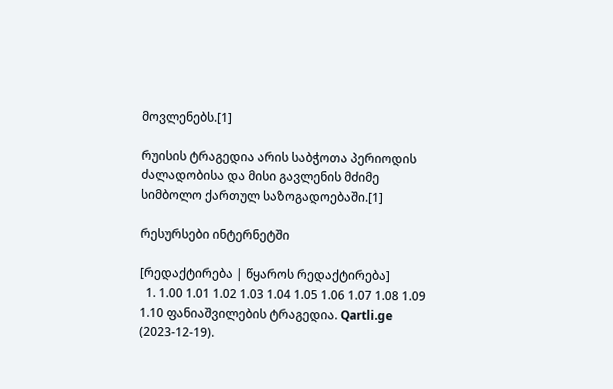მოვლენებს.[1]

რუისის ტრაგედია არის საბჭოთა პერიოდის ძალადობისა და მისი გავლენის მძიმე სიმბოლო ქართულ საზოგადოებაში.[1]

რესურსები ინტერნეტში

[რედაქტირება | წყაროს რედაქტირება]
  1. 1.00 1.01 1.02 1.03 1.04 1.05 1.06 1.07 1.08 1.09 1.10 ფანიაშვილების ტრაგედია. Qartli.ge (2023-12-19).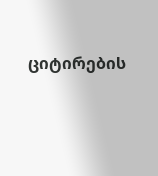ციტირების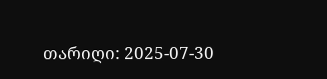თარიღი: 2025-07-30